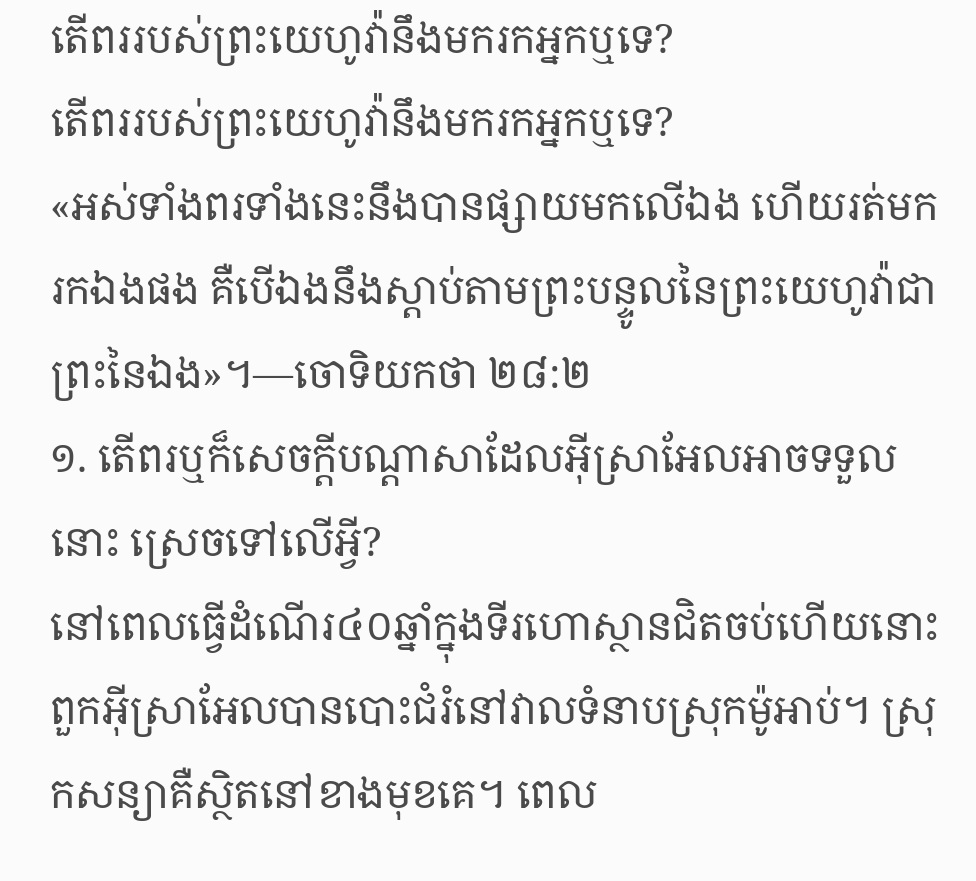តើពររបស់ព្រះយេហូវ៉ានឹងមករកអ្នកឬទេ?
តើពររបស់ព្រះយេហូវ៉ានឹងមករកអ្នកឬទេ?
«អស់ទាំងពរទាំងនេះនឹងបានផ្សាយមកលើឯង ហើយរត់មករកឯងផង គឺបើឯងនឹងស្ដាប់តាមព្រះបន្ទូលនៃព្រះយេហូវ៉ាជាព្រះនៃឯង»។—ចោទិយកថា ២៨:២
១. តើពរឬក៏សេចក្ដីបណ្ដាសាដែលអ៊ីស្រាអែលអាចទទួលនោះ ស្រេចទៅលើអ្វី?
នៅពេលធ្វើដំណើរ៤០ឆ្នាំក្នុងទីរហោស្ថានជិតចប់ហើយនោះ ពួកអ៊ីស្រាអែលបានបោះជំរំនៅវាលទំនាបស្រុកម៉ូអាប់។ ស្រុកសន្យាគឺស្ថិតនៅខាងមុខគេ។ ពេល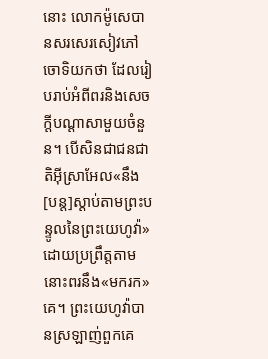នោះ លោកម៉ូសេបានសរសេរសៀវភៅចោទិយកថា ដែលរៀបរាប់អំពីពរនិងសេចក្ដីបណ្ដាសាមួយចំនួន។ បើសិនជាជនជាតិអ៊ីស្រាអែល«នឹង[បន្ត]ស្ដាប់តាមព្រះបន្ទូលនៃព្រះយេហូវ៉ា»ដោយប្រព្រឹត្តតាម នោះពរនឹង«មករក»គេ។ ព្រះយេហូវ៉ាបានស្រឡាញ់ពួកគេ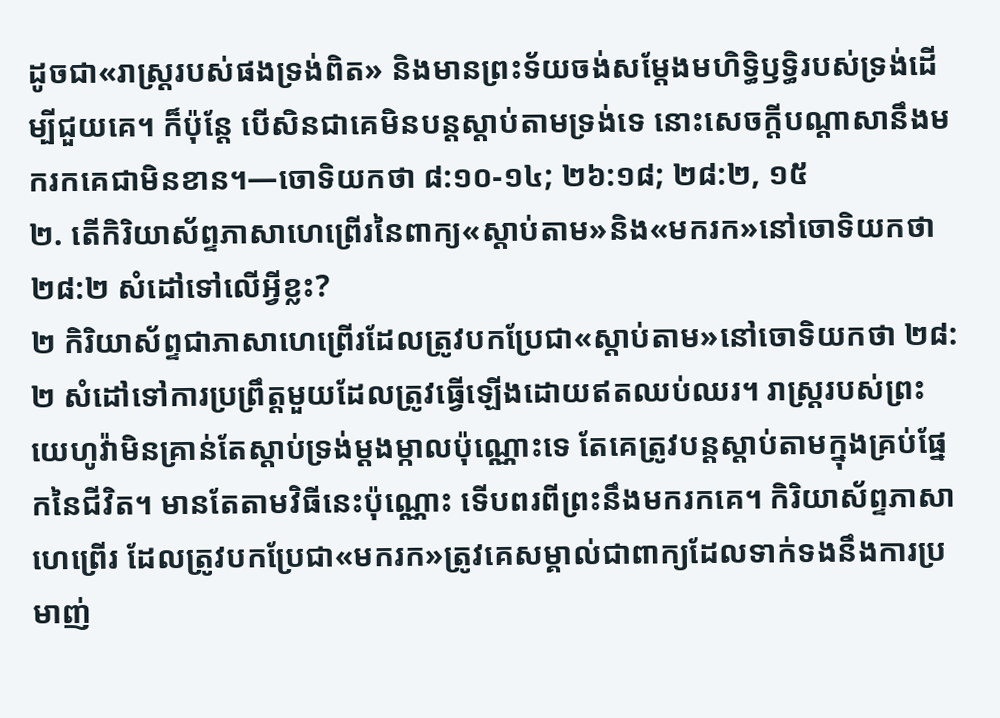ដូចជា«រាស្ត្ររបស់ផងទ្រង់ពិត» និងមានព្រះទ័យចង់សម្ដែងមហិទ្ធិឫទ្ធិរបស់ទ្រង់ដើម្បីជួយគេ។ ក៏ប៉ុន្តែ បើសិនជាគេមិនបន្តស្ដាប់តាមទ្រង់ទេ នោះសេចក្ដីបណ្ដាសានឹងមករកគេជាមិនខាន។—ចោទិយកថា ៨:១០-១៤; ២៦:១៨; ២៨:២, ១៥
២. តើកិរិយាស័ព្ទភាសាហេព្រើរនៃពាក្យ«ស្ដាប់តាម»និង«មករក»នៅចោទិយកថា ២៨:២ សំដៅទៅលើអ្វីខ្លះ?
២ កិរិយាស័ព្ទជាភាសាហេព្រើរដែលត្រូវបកប្រែជា«ស្ដាប់តាម»នៅចោទិយកថា ២៨:២ សំដៅទៅការប្រព្រឹត្តមួយដែលត្រូវធ្វើឡើងដោយឥតឈប់ឈរ។ រាស្ត្ររបស់ព្រះយេហូវ៉ាមិនគ្រាន់តែស្ដាប់ទ្រង់ម្ដងម្កាលប៉ុណ្ណោះទេ តែគេត្រូវបន្តស្ដាប់តាមក្នុងគ្រប់ផ្នែកនៃជីវិត។ មានតែតាមវិធីនេះប៉ុណ្ណោះ ទើបពរពីព្រះនឹងមករកគេ។ កិរិយាស័ព្ទភាសាហេព្រើរ ដែលត្រូវបកប្រែជា«មករក»ត្រូវគេសម្គាល់ជាពាក្យដែលទាក់ទងនឹងការប្រមាញ់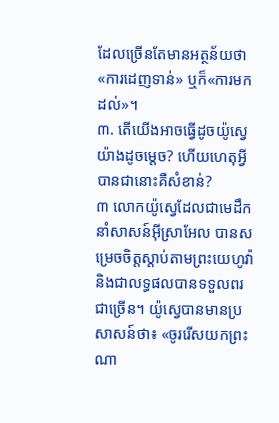ដែលច្រើនតែមានអត្ថន័យថា «ការដេញទាន់» ឬក៏«ការមកដល់»។
៣. តើយើងអាចធ្វើដូចយ៉ូស្វេយ៉ាងដូចម្ដេច? ហើយហេតុអ្វីបានជានោះគឺសំខាន់?
៣ លោកយ៉ូស្វេដែលជាមេដឹកនាំសាសន៍អ៊ីស្រាអែល បានសម្រេចចិត្តស្ដាប់តាមព្រះយេហូវ៉ា និងជាលទ្ធផលបានទទួលពរជាច្រើន។ យ៉ូស្វេបានមានប្រសាសន៍ថា៖ «ចូររើសយកព្រះណា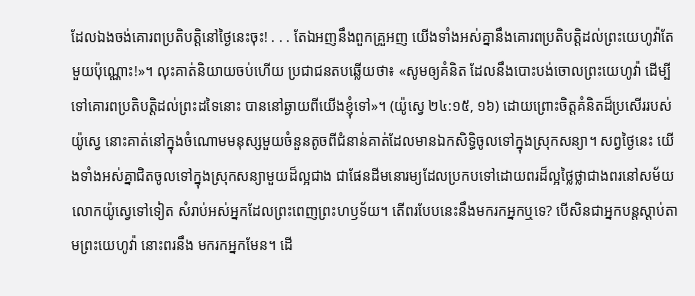ដែលឯងចង់គោរពប្រតិបត្ដិនៅថ្ងៃនេះចុះ! . . . តែឯអញនឹងពួកគ្រួអញ យើងទាំងអស់គ្នានឹងគោរពប្រតិបត្ដិដល់ព្រះយេហូវ៉ាតែមួយប៉ុណ្ណោះ!»។ លុះគាត់និយាយចប់ហើយ ប្រជាជនតបឆ្លើយថា៖ «សូមឲ្យគំនិត ដែលនឹងបោះបង់ចោលព្រះយេហូវ៉ា ដើម្បីទៅគោរពប្រតិបត្ដិដល់ព្រះដទៃនោះ បាននៅឆ្ងាយពីយើងខ្ញុំទៅ»។ (យ៉ូស្វេ ២៤:១៥, ១៦) ដោយព្រោះចិត្តគំនិតដ៏ប្រសើររបស់យ៉ូស្វេ នោះគាត់នៅក្នុងចំណោមមនុស្សមួយចំនួនតូចពីជំនាន់គាត់ដែលមានឯកសិទ្ធិចូលទៅក្នុងស្រុកសន្យា។ សព្វថ្ងៃនេះ យើងទាំងអស់គ្នាជិតចូលទៅក្នុងស្រុកសន្យាមួយដ៏ល្អជាង ជាផែនដីមនោរម្យដែលប្រកបទៅដោយពរដ៏ល្អថ្លៃថ្លាជាងពរនៅសម័យលោកយ៉ូស្វេទៅទៀត សំរាប់អស់អ្នកដែលព្រះពេញព្រះហឫទ័យ។ តើពរបែបនេះនឹងមករកអ្នកឬទេ? បើសិនជាអ្នកបន្តស្ដាប់តាមព្រះយេហូវ៉ា នោះពរនឹង មករកអ្នកមែន។ ដើ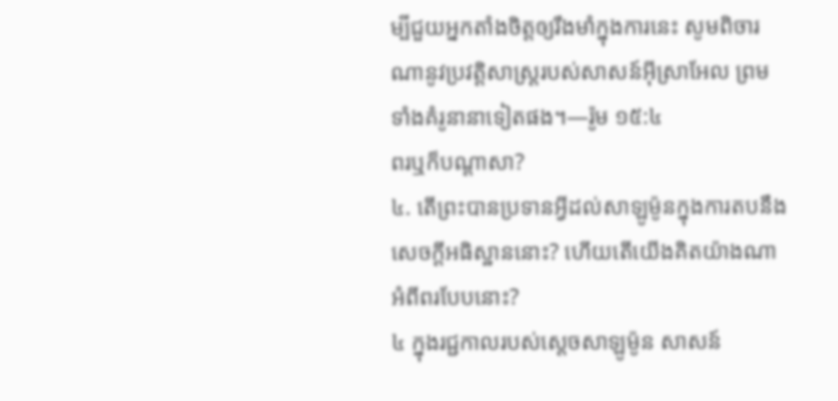ម្បីជួយអ្នកតាំងចិត្តឲ្យរឹងមាំក្នុងការនេះ សូមពិចារណានូវប្រវត្ដិសាស្ត្ររបស់សាសន៍អ៊ីស្រាអែល ព្រមទាំងគំរូនានាទៀតផង។—រ៉ូម ១៥:៤
ពរឬក៏បណ្ដាសា?
៤. តើព្រះបានប្រទានអ្វីដល់សាឡូម៉ូនក្នុងការតបនឹងសេចក្ដីអធិស្ឋាននោះ? ហើយតើយើងគិតយ៉ាងណាអំពីពរបែបនោះ?
៤ ក្នុងរជ្ជកាលរបស់ស្តេចសាឡូម៉ូន សាសន៍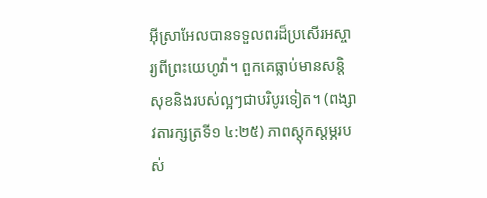អ៊ីស្រាអែលបានទទួលពរដ៏ប្រសើរអស្ចារ្យពីព្រះយេហូវ៉ា។ ពួកគេធ្លាប់មានសន្ដិសុខនិងរបស់ល្អៗជាបរិបូរទៀត។ (ពង្សាវតារក្សត្រទី១ ៤:២៥) ភាពស្តុកស្តម្ភរបស់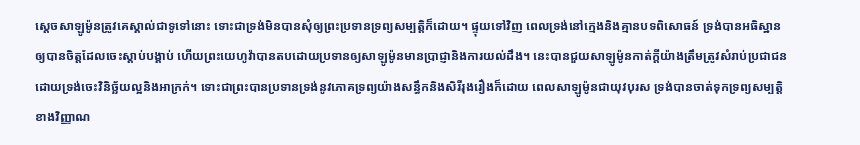ស្តេចសាឡូម៉ូនត្រូវគេស្គាល់ជាទូទៅនោះ ទោះជាទ្រង់មិនបានសុំឲ្យព្រះប្រទានទ្រព្យសម្បត្ដិក៏ដោយ។ ផ្ទុយទៅវិញ ពេលទ្រង់នៅក្មេងនិងគ្មានបទពិសោធន៍ ទ្រង់បានអធិស្ឋានឲ្យបានចិត្តដែលចេះស្ដាប់បង្គាប់ ហើយព្រះយេហូវ៉ាបានតបដោយប្រទានឲ្យសាឡូម៉ូនមានប្រាជ្ញានិងការយល់ដឹង។ នេះបានជួយសាឡូម៉ូនកាត់ក្ដីយ៉ាងត្រឹមត្រូវសំរាប់ប្រជាជន ដោយទ្រង់ចេះវិនិច្ឆ័យល្អនិងអាក្រក់។ ទោះជាព្រះបានប្រទានទ្រង់នូវភោគទ្រព្យយ៉ាងសន្ធឹកនិងសិរីរុងរឿងក៏ដោយ ពេលសាឡូម៉ូនជាយុវបុរស ទ្រង់បានចាត់ទុកទ្រព្យសម្បត្ដិខាងវិញ្ញាណ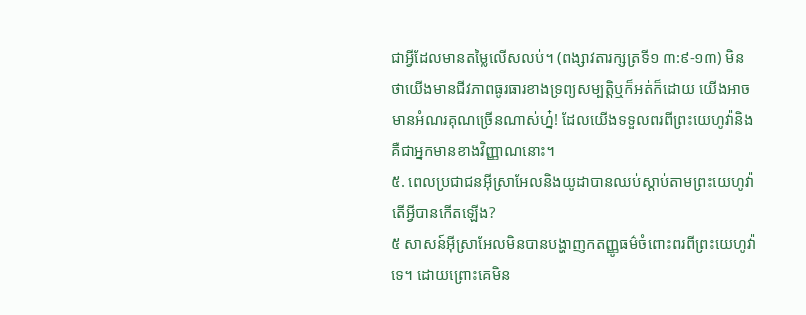ជាអ្វីដែលមានតម្លៃលើសលប់។ (ពង្សាវតារក្សត្រទី១ ៣:៩-១៣) មិនថាយើងមានជីវភាពធូរធារខាងទ្រព្យសម្បត្ដិឬក៏អត់ក៏ដោយ យើងអាចមានអំណរគុណច្រើនណាស់ហ្ន៎! ដែលយើងទទួលពរពីព្រះយេហូវ៉ានិងគឺជាអ្នកមានខាងវិញ្ញាណនោះ។
៥. ពេលប្រជាជនអ៊ីស្រាអែលនិងយូដាបានឈប់ស្ដាប់តាមព្រះយេហូវ៉ា តើអ្វីបានកើតឡើង?
៥ សាសន៍អ៊ីស្រាអែលមិនបានបង្ហាញកតញ្ញូធម៌ចំពោះពរពីព្រះយេហូវ៉ាទេ។ ដោយព្រោះគេមិន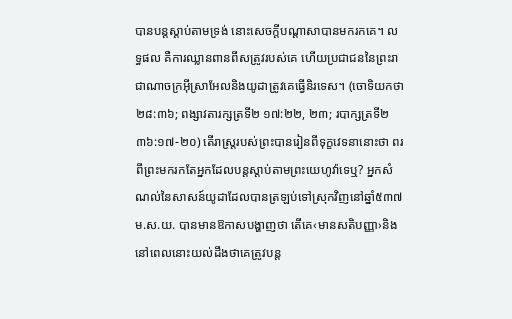បានបន្តស្ដាប់តាមទ្រង់ នោះសេចក្ដីបណ្ដាសាបានមករកគេ។ លទ្ធផល គឺការឈ្លានពានពីសត្រូវរបស់គេ ហើយប្រជាជននៃព្រះរាជាណាចក្រអ៊ីស្រាអែលនិងយូដាត្រូវគេធ្វើនិរទេស។ (ចោទិយកថា ២៨:៣៦; ពង្សាវតារក្សត្រទី២ ១៧:២២, ២៣; របាក្សត្រទី២ ៣៦:១៧-២០) តើរាស្ត្ររបស់ព្រះបានរៀនពីទុក្ខវេទនានោះថា ពរពីព្រះមករកតែអ្នកដែលបន្តស្ដាប់តាមព្រះយេហូវ៉ាទេឬ? អ្នកសំណល់នៃសាសន៍យូដាដែលបានត្រឡប់ទៅស្រុកវិញនៅឆ្នាំ៥៣៧ ម.ស.យ. បានមានឱកាសបង្ហាញថា តើគេ‹មានសតិបញ្ញា›និងនៅពេលនោះយល់ដឹងថាគេត្រូវបន្ត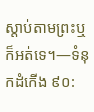ស្ដាប់តាមព្រះឬក៏អត់ទេ។—ទំនុកដំកើង ៩០: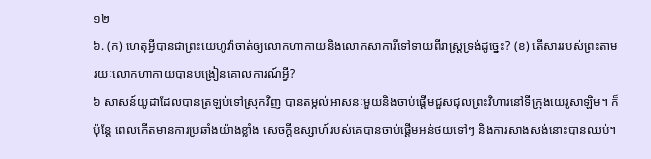១២
៦. (ក) ហេតុអ្វីបានជាព្រះយេហូវ៉ាចាត់ឲ្យលោកហាកាយនិងលោកសាការីទៅទាយពីរាស្ត្រទ្រង់ដូច្នេះ? (ខ) តើសាររបស់ព្រះតាមរយៈលោកហាកាយបានបង្រៀនគោលការណ៍អ្វី?
៦ សាសន៍យូដាដែលបានត្រឡប់ទៅស្រុកវិញ បានតម្កល់អាសនៈមួយនិងចាប់ផ្ដើមជួសជុលព្រះវិហារនៅទីក្រុងយេរូសាឡិម។ ក៏ប៉ុន្តែ ពេលកើតមានការប្រឆាំងយ៉ាងខ្លាំង សេចក្ដីឧស្សាហ៍របស់គេបានចាប់ផ្ដើមអន់ថយទៅៗ និងការសាងសង់នោះបានឈប់។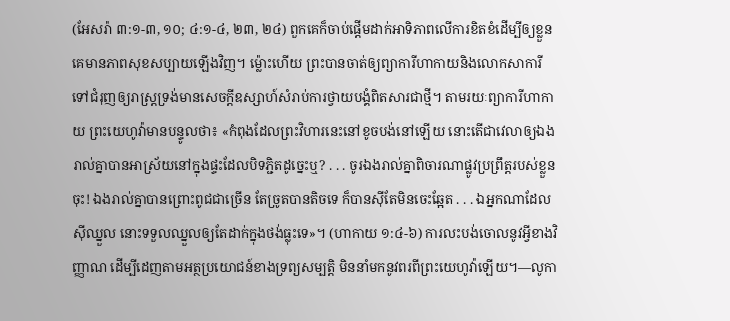(អែសរ៉ា ៣:១-៣, ១០; ៤:១-៤, ២៣, ២៤) ពួកគេក៏ចាប់ផ្ដើមដាក់អាទិភាពលើការខិតខំដើម្បីឲ្យខ្លួនគេមានភាពសុខសប្បាយឡើងវិញ។ ម្ល៉ោះហើយ ព្រះបានចាត់ឲ្យព្យាការីហាកាយនិងលោកសាការី ទៅជំរុញឲ្យរាស្ត្រទ្រង់មានសេចក្ដីឧស្សាហ៍សំរាប់ការថ្វាយបង្គំពិតសារជាថ្មី។ តាមរយៈព្យាការីហាកាយ ព្រះយេហូវ៉ាមានបន្ទូលថា៖ «កំពុងដែលព្រះវិហារនេះនៅខូចបង់នៅឡើយ នោះតើជាវេលាឲ្យឯងរាល់គ្នាបានអាស្រ័យនៅក្នុងផ្ទះដែលបិទភ្ជិតដូច្នេះឬ? . . . ចូរឯងរាល់គ្នាពិចារណាផ្លូវប្រព្រឹត្តរបស់ខ្លួនចុះ! ឯងរាល់គ្នាបានព្រោះពូជជាច្រើន តែច្រូតបានតិចទេ ក៏បានស៊ីតែមិនចេះឆ្អែត . . . ឯអ្នកណាដែលស៊ីឈ្នួល នោះទទួលឈ្នួលឲ្យតែដាក់ក្នុងថង់ធ្លុះទេ»។ (ហាកាយ ១:៤-៦) ការលះបង់ចោលនូវអ្វីខាងវិញ្ញាណ ដើម្បីដេញតាមអត្ថប្រយោជន៍ខាងទ្រព្យសម្បត្ដិ មិននាំមកនូវពរពីព្រះយេហូវ៉ាឡើយ។—លូកា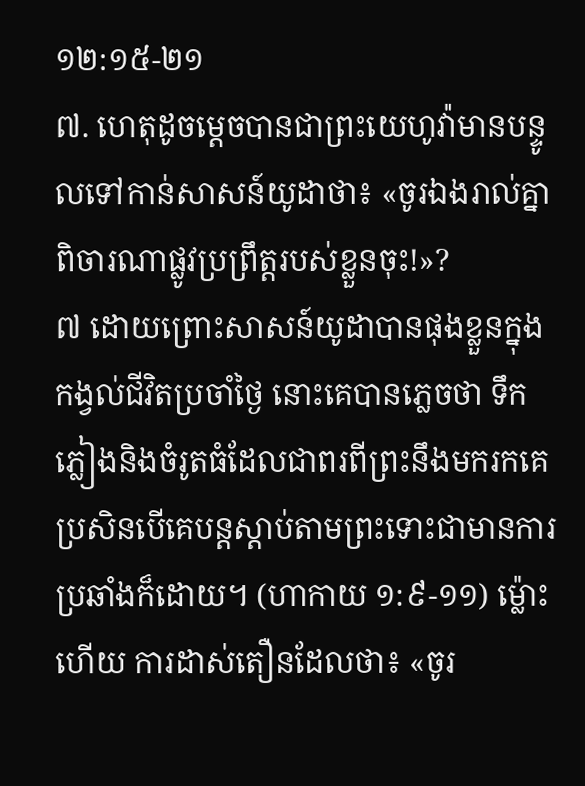១២:១៥-២១
៧. ហេតុដូចម្ដេចបានជាព្រះយេហូវ៉ាមានបន្ទូលទៅកាន់សាសន៍យូដាថា៖ «ចូរឯងរាល់គ្នាពិចារណាផ្លូវប្រព្រឹត្តរបស់ខ្លួនចុះ!»?
៧ ដោយព្រោះសាសន៍យូដាបានផុងខ្លួនក្នុងកង្វល់ជីវិតប្រចាំថ្ងៃ នោះគេបានភ្លេចថា ទឹកភ្លៀងនិងចំរូតធំដែលជាពរពីព្រះនឹងមករកគេ ប្រសិនបើគេបន្តស្ដាប់តាមព្រះទោះជាមានការប្រឆាំងក៏ដោយ។ (ហាកាយ ១:៩-១១) ម្ល៉ោះហើយ ការដាស់តឿនដែលថា៖ «ចូរ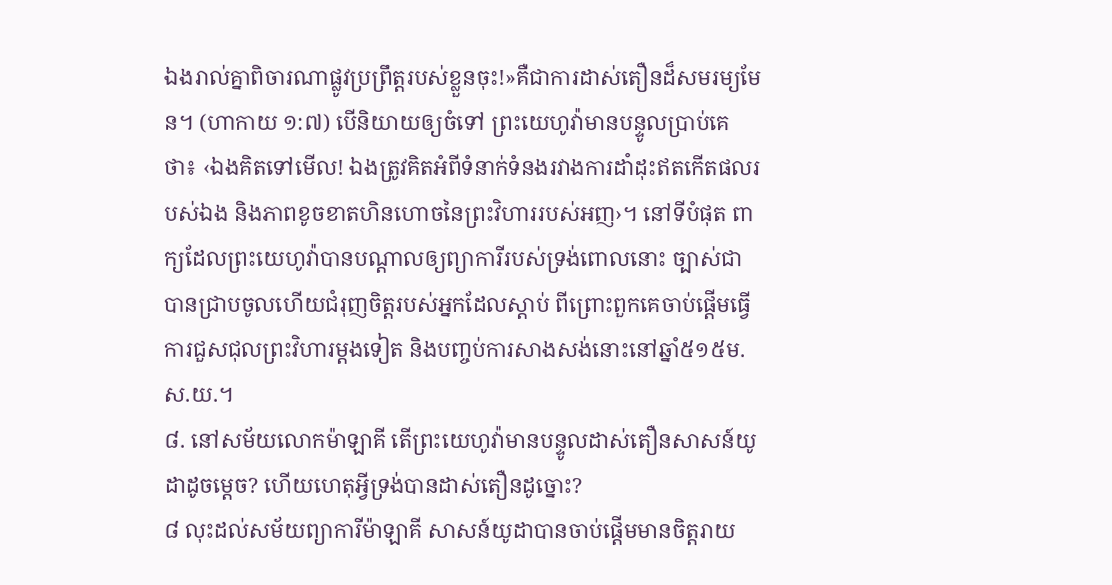ឯងរាល់គ្នាពិចារណាផ្លូវប្រព្រឹត្តរបស់ខ្លួនចុះ!»គឺជាការដាស់តឿនដ៏សមរម្យមែន។ (ហាកាយ ១:៧) បើនិយាយឲ្យចំទៅ ព្រះយេហូវ៉ាមានបន្ទូលប្រាប់គេថា៖ ‹ឯងគិតទៅមើល! ឯងត្រូវគិតអំពីទំនាក់ទំនងរវាងការដាំដុះឥតកើតផលរបស់ឯង និងភាពខូចខាតហិនហោចនៃព្រះវិហាររបស់អញ›។ នៅទីបំផុត ពាក្យដែលព្រះយេហូវ៉ាបានបណ្ដាលឲ្យព្យាការីរបស់ទ្រង់ពោលនោះ ច្បាស់ជាបានជ្រាបចូលហើយជំរុញចិត្តរបស់អ្នកដែលស្ដាប់ ពីព្រោះពួកគេចាប់ផ្ដើមធ្វើការជួសជុលព្រះវិហារម្ដងទៀត និងបញ្ចប់ការសាងសង់នោះនៅឆ្នាំ៥១៥ម.ស.យ.។
៨. នៅសម័យលោកម៉ាឡាគី តើព្រះយេហូវ៉ាមានបន្ទូលដាស់តឿនសាសន៍យូដាដូចម្ដេច? ហើយហេតុអ្វីទ្រង់បានដាស់តឿនដូច្នោះ?
៨ លុះដល់សម័យព្យាការីម៉ាឡាគី សាសន៍យូដាបានចាប់ផ្ដើមមានចិត្តរាយ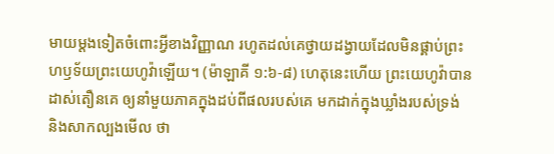មាយម្ដងទៀតចំពោះអ្វីខាងវិញ្ញាណ រហូតដល់គេថ្វាយដង្វាយដែលមិនផ្គាប់ព្រះហឫទ័យព្រះយេហូវ៉ាឡើយ។ (ម៉ាឡាគី ១:៦-៨) ហេតុនេះហើយ ព្រះយេហូវ៉ាបានដាស់តឿនគេ ឲ្យនាំមួយភាគក្នុងដប់ពីផលរបស់គេ មកដាក់ក្នុងឃ្លាំងរបស់ទ្រង់ និងសាកល្បងមើល ថា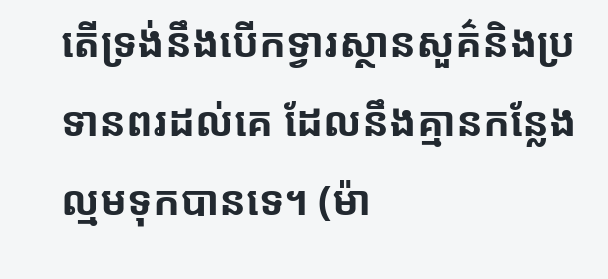តើទ្រង់នឹងបើកទ្វារស្ថានសួគ៌និងប្រទានពរដល់គេ ដែលនឹងគ្មានកន្លែងល្មមទុកបានទេ។ (ម៉ា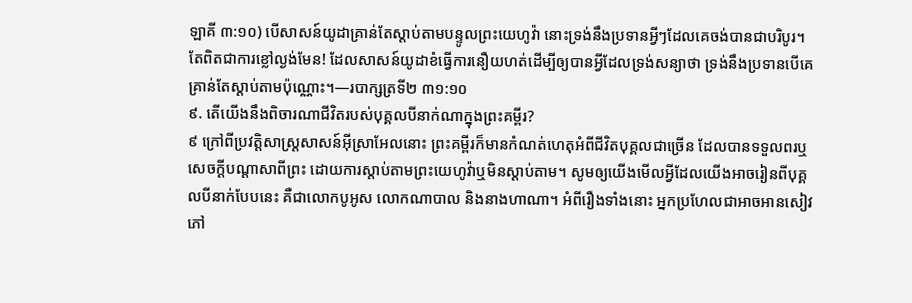ឡាគី ៣:១០) បើសាសន៍យូដាគ្រាន់តែស្ដាប់តាមបន្ទូលព្រះយេហូវ៉ា នោះទ្រង់នឹងប្រទានអ្វីៗដែលគេចង់បានជាបរិបូរ។ តែពិតជាការខ្លៅល្ងង់មែន! ដែលសាសន៍យូដាខំធ្វើការនឿយហត់ដើម្បីឲ្យបានអ្វីដែលទ្រង់សន្យាថា ទ្រង់នឹងប្រទានបើគេគ្រាន់តែស្ដាប់តាមប៉ុណ្ណោះ។—របាក្សត្រទី២ ៣១:១០
៩. តើយើងនឹងពិចារណាជីវិតរបស់បុគ្គលបីនាក់ណាក្នុងព្រះគម្ពីរ?
៩ ក្រៅពីប្រវត្ដិសាស្ត្រសាសន៍អ៊ីស្រាអែលនោះ ព្រះគម្ពីរក៏មានកំណត់ហេតុអំពីជីវិតបុគ្គលជាច្រើន ដែលបានទទួលពរឬសេចក្ដីបណ្ដាសាពីព្រះ ដោយការស្ដាប់តាមព្រះយេហូវ៉ាឬមិនស្ដាប់តាម។ សូមឲ្យយើងមើលអ្វីដែលយើងអាចរៀនពីបុគ្គលបីនាក់បែបនេះ គឺជាលោកបូអូស លោកណាបាល និងនាងហាណា។ អំពីរឿងទាំងនោះ អ្នកប្រហែលជាអាចអានសៀវភៅ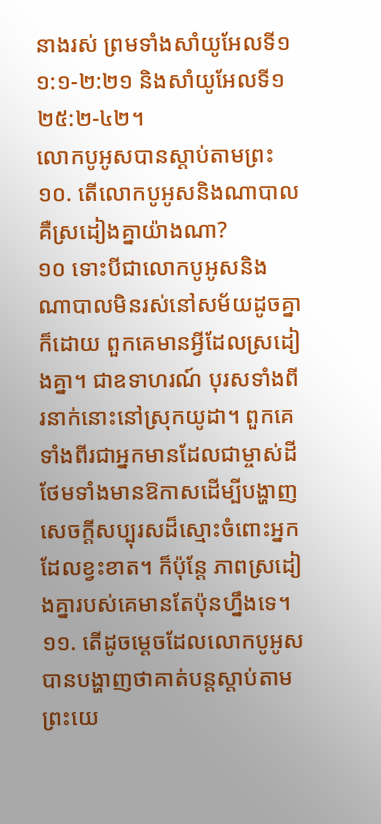នាងរស់ ព្រមទាំងសាំយូអែលទី១ ១:១-២:២១ និងសាំយូអែលទី១ ២៥:២-៤២។
លោកបូអូសបានស្ដាប់តាមព្រះ
១០. តើលោកបូអូសនិងណាបាលគឺស្រដៀងគ្នាយ៉ាងណា?
១០ ទោះបីជាលោកបូអូសនិងណាបាលមិនរស់នៅសម័យដូចគ្នាក៏ដោយ ពួកគេមានអ្វីដែលស្រដៀងគ្នា។ ជាឧទាហរណ៍ បុរសទាំងពីរនាក់នោះនៅស្រុកយូដា។ ពួកគេទាំងពីរជាអ្នកមានដែលជាម្ចាស់ដី ថែមទាំងមានឱកាសដើម្បីបង្ហាញសេចក្ដីសប្បុរសដ៏ស្មោះចំពោះអ្នកដែលខ្វះខាត។ ក៏ប៉ុន្តែ ភាពស្រដៀងគ្នារបស់គេមានតែប៉ុនហ្នឹងទេ។
១១. តើដូចម្ដេចដែលលោកបូអូសបានបង្ហាញថាគាត់បន្តស្ដាប់តាមព្រះយេ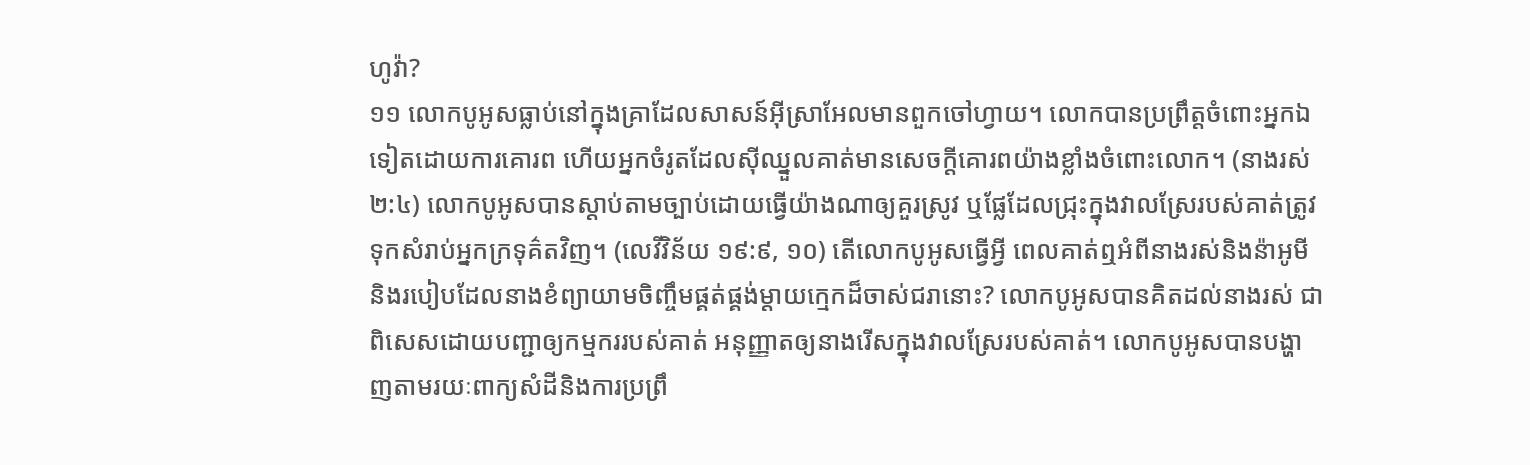ហូវ៉ា?
១១ លោកបូអូសធ្លាប់នៅក្នុងគ្រាដែលសាសន៍អ៊ីស្រាអែលមានពួកចៅហ្វាយ។ លោកបានប្រព្រឹត្តចំពោះអ្នកឯទៀតដោយការគោរព ហើយអ្នកចំរូតដែលស៊ីឈ្នួលគាត់មានសេចក្ដីគោរពយ៉ាងខ្លាំងចំពោះលោក។ (នាងរស់ ២:៤) លោកបូអូសបានស្ដាប់តាមច្បាប់ដោយធ្វើយ៉ាងណាឲ្យគួរស្រូវ ឬផ្លែដែលជ្រុះក្នុងវាលស្រែរបស់គាត់ត្រូវទុកសំរាប់អ្នកក្រទុគ៌តវិញ។ (លេវីវិន័យ ១៩:៩, ១០) តើលោកបូអូសធ្វើអ្វី ពេលគាត់ឮអំពីនាងរស់និងន៉ាអូមី និងរបៀបដែលនាងខំព្យាយាមចិញ្ចឹមផ្គត់ផ្គង់ម្ដាយក្មេកដ៏ចាស់ជរានោះ? លោកបូអូសបានគិតដល់នាងរស់ ជាពិសេសដោយបញ្ជាឲ្យកម្មកររបស់គាត់ អនុញ្ញាតឲ្យនាងរើសក្នុងវាលស្រែរបស់គាត់។ លោកបូអូសបានបង្ហាញតាមរយៈពាក្យសំដីនិងការប្រព្រឹ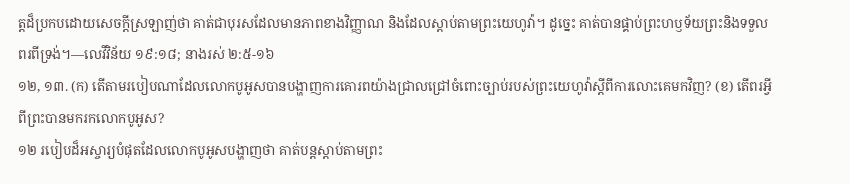ត្តដ៏ប្រកបដោយសេចក្ដីស្រឡាញ់ថា គាត់ជាបុរសដែលមានភាពខាងវិញ្ញាណ និងដែលស្ដាប់តាមព្រះយេហូវ៉ា។ ដូច្នេះ គាត់បានផ្គាប់ព្រះហឫទ័យព្រះនិងទទួលពរពីទ្រង់។—លេវីវិន័យ ១៩:១៨; នាងរស់ ២:៥-១៦
១២, ១៣. (ក) តើតាមរបៀបណាដែលលោកបូអូសបានបង្ហាញការគោរពយ៉ាងជ្រាលជ្រៅចំពោះច្បាប់របស់ព្រះយេហូវ៉ាស្តីពីការលោះគេមកវិញ? (ខ) តើពរអ្វីពីព្រះបានមករកលោកបូអូស?
១២ របៀបដ៏អស្ចារ្យបំផុតដែលលោកបូអូសបង្ហាញថា គាត់បន្តស្ដាប់តាមព្រះ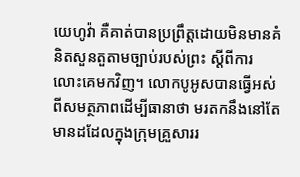យេហូវ៉ា គឺគាត់បានប្រព្រឹត្តដោយមិនមានគំនិតសួនតួតាមច្បាប់របស់ព្រះ ស្តីពីការលោះគេមកវិញ។ លោកបូអូសបានធ្វើអស់ពីសមត្ថភាពដើម្បីធានាថា មរតកនឹងនៅតែមានដដែលក្នុងក្រុមគ្រួសាររ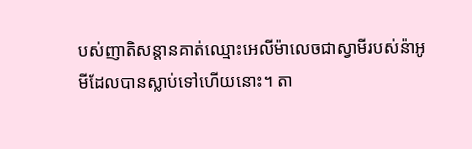បស់ញាតិសន្ដានគាត់ឈ្មោះអេលីម៉ាលេចជាស្វាមីរបស់ន៉ាអូមីដែលបានស្លាប់ទៅហើយនោះ។ តា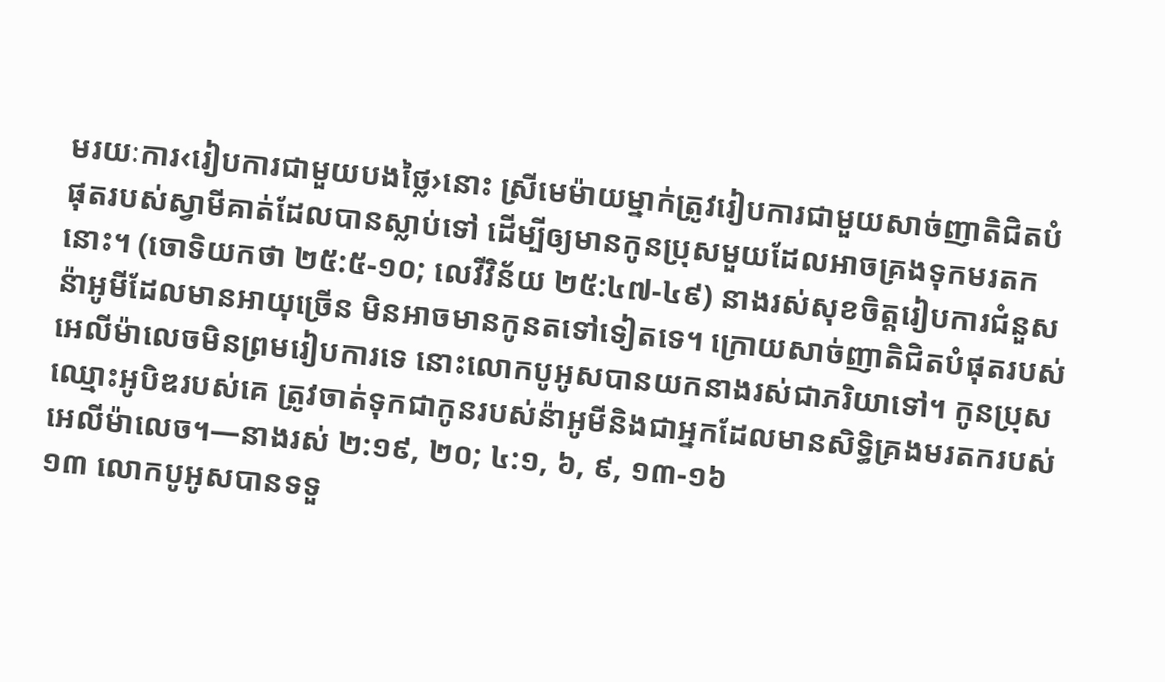មរយៈការ‹រៀបការជាមួយបងថ្លៃ›នោះ ស្រីមេម៉ាយម្នាក់ត្រូវរៀបការជាមួយសាច់ញាតិជិតបំផុតរបស់ស្វាមីគាត់ដែលបានស្លាប់ទៅ ដើម្បីឲ្យមានកូនប្រុសមួយដែលអាចគ្រងទុកមរតកនោះ។ (ចោទិយកថា ២៥:៥-១០; លេវីវិន័យ ២៥:៤៧-៤៩) នាងរស់សុខចិត្តរៀបការជំនួស ន៉ាអូមីដែលមានអាយុច្រើន មិនអាចមានកូនតទៅទៀតទេ។ ក្រោយសាច់ញាតិជិតបំផុតរបស់អេលីម៉ាលេចមិនព្រមរៀបការទេ នោះលោកបូអូសបានយកនាងរស់ជាភរិយាទៅ។ កូនប្រុសឈ្មោះអូបិឌរបស់គេ ត្រូវចាត់ទុកជាកូនរបស់ន៉ាអូមីនិងជាអ្នកដែលមានសិទ្ធិគ្រងមរតករបស់អេលីម៉ាលេច។—នាងរស់ ២:១៩, ២០; ៤:១, ៦, ៩, ១៣-១៦
១៣ លោកបូអូសបានទទួ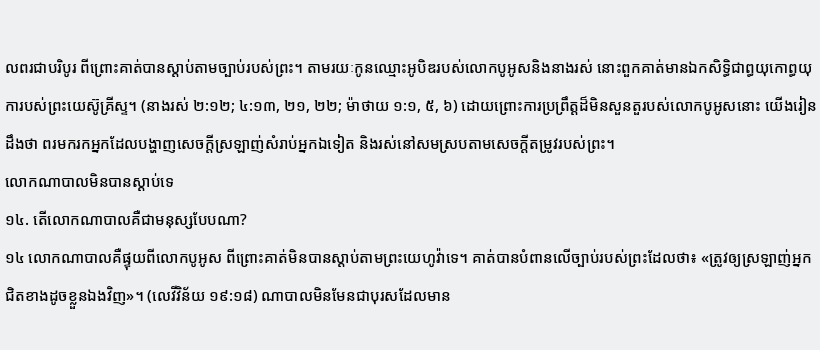លពរជាបរិបូរ ពីព្រោះគាត់បានស្ដាប់តាមច្បាប់របស់ព្រះ។ តាមរយៈកូនឈ្មោះអូបិឌរបស់លោកបូអូសនិងនាងរស់ នោះពួកគាត់មានឯកសិទ្ធិជាព្ធយុកោព្ធយុការបស់ព្រះយេស៊ូគ្រីស្ទ។ (នាងរស់ ២:១២; ៤:១៣, ២១, ២២; ម៉ាថាយ ១:១, ៥, ៦) ដោយព្រោះការប្រព្រឹត្តដ៏មិនសួនតួរបស់លោកបូអូសនោះ យើងរៀនដឹងថា ពរមករកអ្នកដែលបង្ហាញសេចក្ដីស្រឡាញ់សំរាប់អ្នកឯទៀត និងរស់នៅសមស្របតាមសេចក្ដីតម្រូវរបស់ព្រះ។
លោកណាបាលមិនបានស្ដាប់ទេ
១៤. តើលោកណាបាលគឺជាមនុស្សបែបណា?
១៤ លោកណាបាលគឺផ្ទុយពីលោកបូអូស ពីព្រោះគាត់មិនបានស្ដាប់តាមព្រះយេហូវ៉ាទេ។ គាត់បានបំពានលើច្បាប់របស់ព្រះដែលថា៖ «ត្រូវឲ្យស្រឡាញ់អ្នកជិតខាងដូចខ្លួនឯងវិញ»។ (លេវីវិន័យ ១៩:១៨) ណាបាលមិនមែនជាបុរសដែលមាន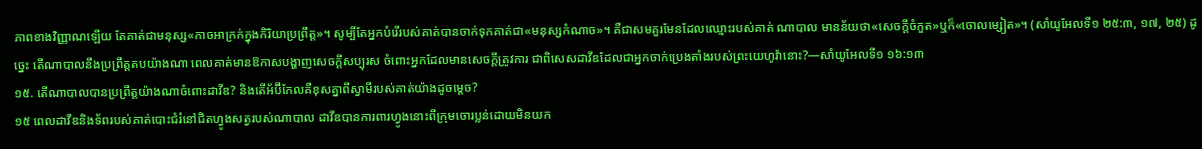ភាពខាងវិញ្ញាណឡើយ តែគាត់ជាមនុស្ស«កាចអាក្រក់ក្នុងកិរិយាប្រព្រឹត្ត»។ សូម្បីតែអ្នកបំរើរបស់គាត់បានចាក់ទុកគាត់ជា«មនុស្សកំណាច»។ គឺជាសមគួរមែនដែលឈ្មោះរបស់គាត់ ណាបាល មានន័យថា«សេចក្ដីចំកួត»ឬក៏«ចោលម្សៀត»។ (សាំយូអែលទី១ ២៥:៣, ១៧, ២៥) ដូច្នេះ តើណាបាលនឹងប្រព្រឹត្តតបយ៉ាងណា ពេលគាត់មានឱកាសបង្ហាញសេចក្ដីសប្បុរស ចំពោះអ្នកដែលមានសេចក្ដីត្រូវការ ជាពិសេសដាវីឌដែលជាអ្នកចាក់ប្រេងតាំងរបស់ព្រះយេហូវ៉ានោះ?—សាំយូអែលទី១ ១៦:១៣
១៥. តើណាបាលបានប្រព្រឹត្តយ៉ាងណាចំពោះដាវីឌ? និងតើអ័ប៊ីកែលគឺខុសគ្នាពីស្វាមីរបស់គាត់យ៉ាងដូចម្ដេច?
១៥ ពេលដាវីឌនិងទ័ពរបស់គាត់បោះជំរំនៅជិតហ្វូងសត្វរបស់ណាបាល ដាវីឌបានការពារហ្វូងនោះពីក្រុមចោរប្លន់ដោយមិនយក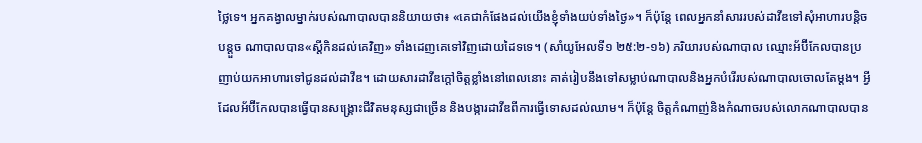ថ្លៃទេ។ អ្នកគង្វាលម្នាក់របស់ណាបាលបាននិយាយថា៖ «គេជាកំផែងដល់យើងខ្ញុំទាំងយប់ទាំងថ្ងៃ»។ ក៏ប៉ុន្តែ ពេលអ្នកនាំសាររបស់ដាវីឌទៅសុំអាហារបន្ដិចបន្តួច ណាបាលបាន«ស្តីកិនដល់គេវិញ» ទាំងដេញគេទៅវិញដោយដៃទទេ។ (សាំយូអែលទី១ ២៥:២-១៦) ភរិយារបស់ណាបាល ឈ្មោះអ័ប៊ីកែលបានប្រញាប់យកអាហារទៅជូនដល់ដាវីឌ។ ដោយសារដាវីឌក្ដៅចិត្តខ្លាំងនៅពេលនោះ គាត់រៀបនឹងទៅសម្លាប់ណាបាលនិងអ្នកបំរើរបស់ណាបាលចោលតែម្ដង។ អ្វីដែលអ័ប៊ីកែលបានធ្វើបានសង្គ្រោះជីវិតមនុស្សជាច្រើន និងបង្ការដាវីឌពីការធ្វើទោសដល់ឈាម។ ក៏ប៉ុន្តែ ចិត្តកំណាញ់និងកំណាចរបស់លោកណាបាលបាន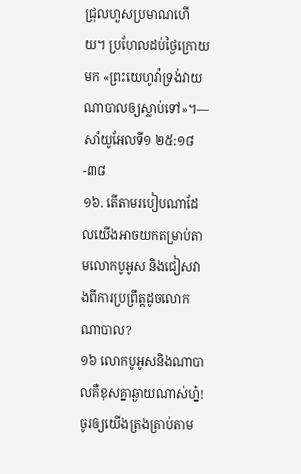ជ្រុលហួសប្រមាណហើយ។ ប្រហែលដប់ថ្ងៃក្រោយមក «ព្រះយេហូវ៉ាទ្រង់វាយណាបាលឲ្យស្លាប់ទៅ»។—សាំយូអែលទី១ ២៥:១៨-៣៨
១៦. តើតាមរបៀបណាដែលយើងអាចយកតម្រាប់តាមលោកបូអូស និងជៀសវាងពីការប្រព្រឹត្តដូចលោកណាបាល?
១៦ លោកបូអូសនិងណាបាលគឺខុសគ្នាឆ្ងាយណាស់ហ្ន៎! ចូរឲ្យយើងត្រងត្រាប់តាម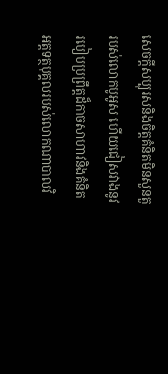សេចក្ដីសប្បុរសនិងចិត្តគំនិតមិនសួនតួរបស់លោកបូអូស ហើយជៀសវាងនូវរបៀបប្រព្រឹត្តដ៏កាចសាហាវនិងគំនិតអត្តទត្ថបុគ្គលរបស់លោកណាបាលវិ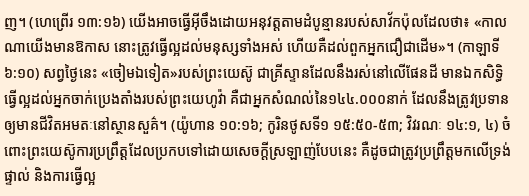ញ។ (ហេព្រើរ ១៣:១៦) យើងអាចធ្វើអ៊ីចឹងដោយអនុវត្តតាមដំបូន្មានរបស់សាវ័កប៉ុលដែលថា៖ «កាលណាយើងមានឱកាស នោះត្រូវធ្វើល្អដល់មនុស្សទាំងអស់ ហើយគឺដល់ពួកអ្នកជឿជាដើម»។ (កាឡាទី ៦:១០) សព្វថ្ងៃនេះ «ចៀមឯទៀត»របស់ព្រះយេស៊ូ ជាគ្រីស្ទានដែលនឹងរស់នៅលើផែនដី មានឯកសិទ្ធិធ្វើល្អដល់អ្នកចាក់ប្រេងតាំងរបស់ព្រះយេហូវ៉ា គឺជាអ្នកសំណល់នៃ១៤៤.០០០នាក់ ដែលនឹងត្រូវប្រទានឲ្យមានជីវិតអមតៈនៅស្ថានសួគ៌។ (យ៉ូហាន ១០:១៦; កូរិនថូសទី១ ១៥:៥០-៥៣; វិវរណៈ ១៤:១, ៤) ចំពោះព្រះយេស៊ូការប្រព្រឹត្តដែលប្រកបទៅដោយសេចក្ដីស្រឡាញ់បែបនេះ គឺដូចជាត្រូវប្រព្រឹត្តមកលើទ្រង់ផ្ទាល់ និងការធ្វើល្អ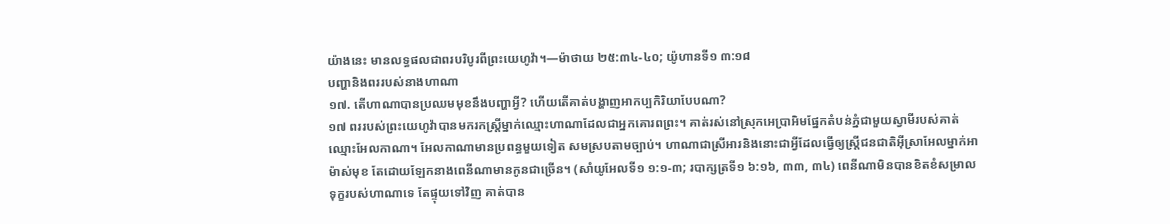យ៉ាងនេះ មានលទ្ធផលជាពរបរិបូរពីព្រះយេហូវ៉ា។—ម៉ាថាយ ២៥:៣៤-៤០; យ៉ូហានទី១ ៣:១៨
បញ្ហានិងពររបស់នាងហាណា
១៧. តើហាណាបានប្រឈមមុខនឹងបញ្ហាអ្វី? ហើយតើគាត់បង្ហាញអាកប្បកិរិយាបែបណា?
១៧ ពររបស់ព្រះយេហូវ៉ាបានមករកស្ត្រីម្នាក់ឈ្មោះហាណាដែលជាអ្នកគោរពព្រះ។ គាត់រស់នៅស្រុកអេប្រាអិមផ្នែកតំបន់ភ្នំជាមួយស្វាមីរបស់គាត់ ឈ្មោះអែលកាណា។ អែលកាណាមានប្រពន្ធមួយទៀត សមស្របតាមច្បាប់។ ហាណាជាស្រីអារនិងនោះជាអ្វីដែលធ្វើឲ្យស្ត្រីជនជាតិអ៊ីស្រាអែលម្នាក់អាម៉ាស់មុខ តែដោយឡែកនាងពេនីណាមានកូនជាច្រើន។ (សាំយូអែលទី១ ១:១-៣; របាក្សត្រទី១ ៦:១៦, ៣៣, ៣៤) ពេនីណាមិនបានខិតខំសម្រាលទុក្ខរបស់ហាណាទេ តែផ្ទុយទៅវិញ គាត់បាន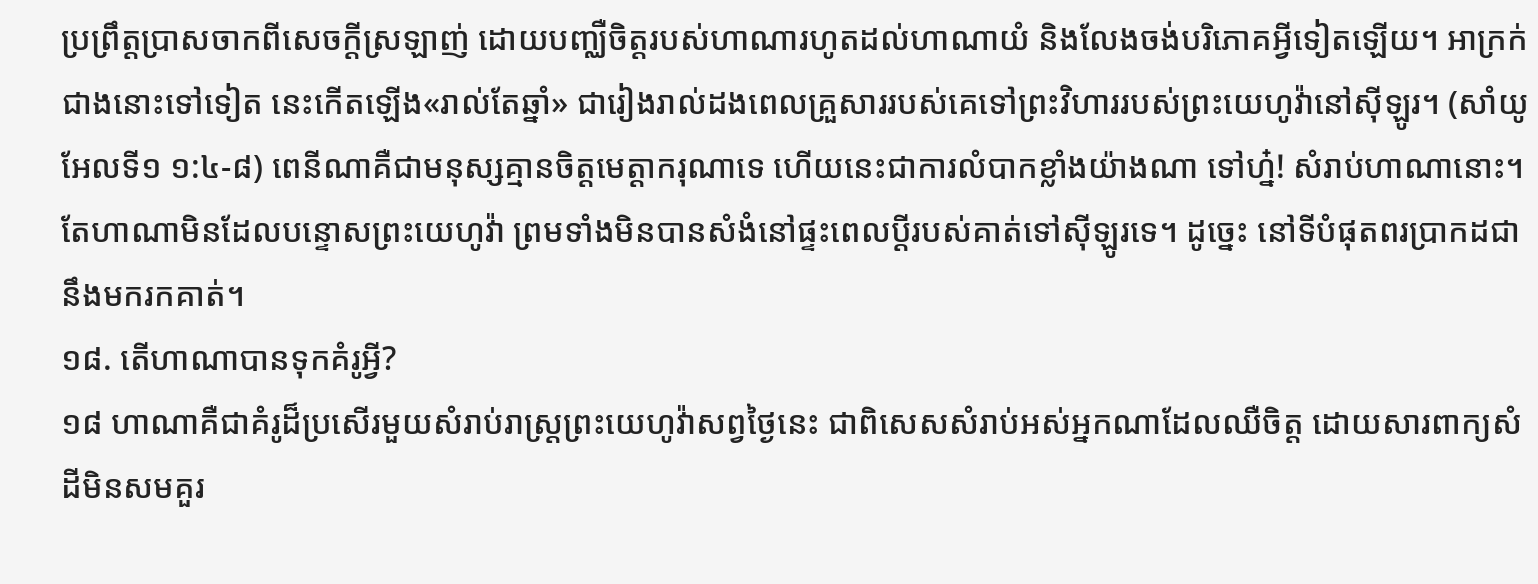ប្រព្រឹត្តប្រាសចាកពីសេចក្ដីស្រឡាញ់ ដោយបញ្ឈឺចិត្តរបស់ហាណារហូតដល់ហាណាយំ និងលែងចង់បរិភោគអ្វីទៀតឡើយ។ អាក្រក់ជាងនោះទៅទៀត នេះកើតឡើង«រាល់តែឆ្នាំ» ជារៀងរាល់ដងពេលគ្រួសាររបស់គេទៅព្រះវិហាររបស់ព្រះយេហូវ៉ានៅស៊ីឡូរ។ (សាំយូអែលទី១ ១:៤-៨) ពេនីណាគឺជាមនុស្សគ្មានចិត្តមេត្ដាករុណាទេ ហើយនេះជាការលំបាកខ្លាំងយ៉ាងណា ទៅហ្ន៎! សំរាប់ហាណានោះ។ តែហាណាមិនដែលបន្ទោសព្រះយេហូវ៉ា ព្រមទាំងមិនបានសំងំនៅផ្ទះពេលប្ដីរបស់គាត់ទៅស៊ីឡូរទេ។ ដូច្នេះ នៅទីបំផុតពរប្រាកដជានឹងមករកគាត់។
១៨. តើហាណាបានទុកគំរូអ្វី?
១៨ ហាណាគឺជាគំរូដ៏ប្រសើរមួយសំរាប់រាស្ត្រព្រះយេហូវ៉ាសព្វថ្ងៃនេះ ជាពិសេសសំរាប់អស់អ្នកណាដែលឈឺចិត្ត ដោយសារពាក្យសំដីមិនសមគួរ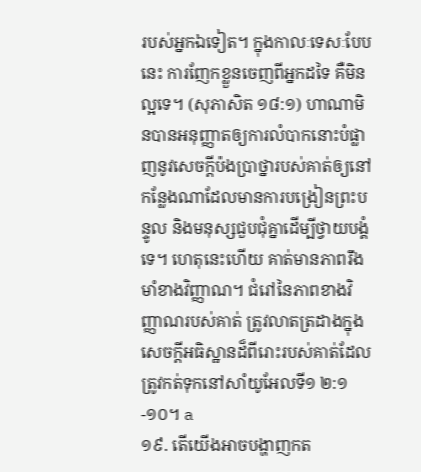របស់អ្នកឯទៀត។ ក្នុងកាលៈទេសៈបែបនេះ ការញែកខ្លួនចេញពីអ្នកដទៃ គឺមិនល្អទេ។ (សុភាសិត ១៨:១) ហាណាមិនបានអនុញ្ញាតឲ្យការលំបាកនោះបំផ្លាញនូវសេចក្ដីប៉ងប្រាថ្នារបស់គាត់ឲ្យនៅកន្លែងណាដែលមានការបង្រៀនព្រះបន្ទូល និងមនុស្សជួបជុំគ្នាដើម្បីថ្វាយបង្គំទេ។ ហេតុនេះហើយ គាត់មានភាពរឹងមាំខាងវិញ្ញាណ។ ជំរៅនៃភាពខាងវិញ្ញាណរបស់គាត់ ត្រូវលាតត្រដាងក្នុងសេចក្ដីអធិស្ឋានដ៏ពីរោះរបស់គាត់ដែលត្រូវកត់ទុកនៅសាំយូអែលទី១ ២:១-១០។ a
១៩. តើយើងអាចបង្ហាញកត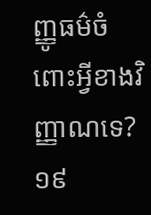ញ្ញូធម៌ចំពោះអ្វីខាងវិញ្ញាណទេ?
១៩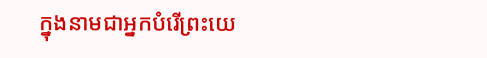ក្នុងនាមជាអ្នកបំរើព្រះយេ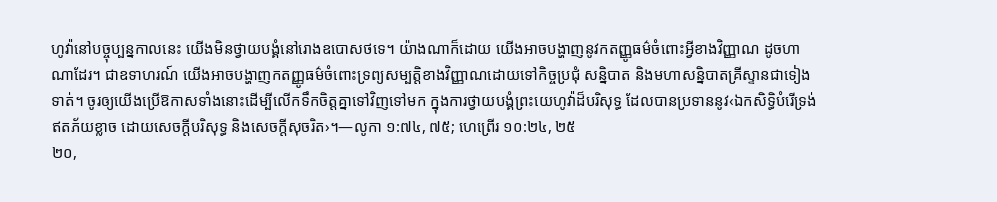ហូវ៉ានៅបច្ចុប្បន្នកាលនេះ យើងមិនថ្វាយបង្គំនៅរោងឧបោសថទេ។ យ៉ាងណាក៏ដោយ យើងអាចបង្ហាញនូវកតញ្ញូធម៌ចំពោះអ្វីខាងវិញ្ញាណ ដូចហាណាដែរ។ ជាឧទាហរណ៍ យើងអាចបង្ហាញកតញ្ញូធម៌ចំពោះទ្រព្យសម្បត្ដិខាងវិញ្ញាណដោយទៅកិច្ចប្រជុំ សន្និបាត និងមហាសន្និបាតគ្រីស្ទានជាទៀងទាត់។ ចូរឲ្យយើងប្រើឱកាសទាំងនោះដើម្បីលើកទឹកចិត្តគ្នាទៅវិញទៅមក ក្នុងការថ្វាយបង្គំព្រះយេហូវ៉ាដ៏បរិសុទ្ធ ដែលបានប្រទាននូវ‹ឯកសិទ្ធិបំរើទ្រង់ ឥតភ័យខ្លាច ដោយសេចក្ដីបរិសុទ្ធ និងសេចក្ដីសុចរិត›។—លូកា ១:៧៤, ៧៥; ហេព្រើរ ១០:២៤, ២៥
២០,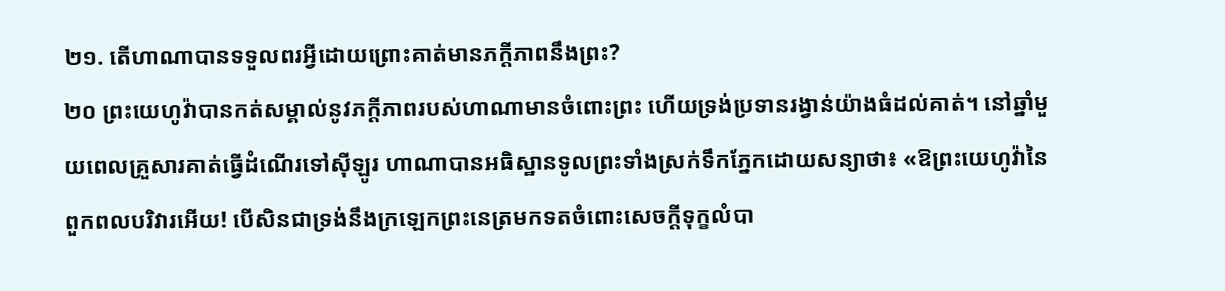២១. តើហាណាបានទទួលពរអ្វីដោយព្រោះគាត់មានភក្ដីភាពនឹងព្រះ?
២០ ព្រះយេហូវ៉ាបានកត់សម្គាល់នូវភក្ដីភាពរបស់ហាណាមានចំពោះព្រះ ហើយទ្រង់ប្រទានរង្វាន់យ៉ាងធំដល់គាត់។ នៅឆ្នាំមួយពេលគ្រួសារគាត់ធ្វើដំណើរទៅស៊ីឡូរ ហាណាបានអធិស្ឋានទូលព្រះទាំងស្រក់ទឹកភ្នែកដោយសន្យាថា៖ «ឱព្រះយេហូវ៉ានៃពួកពលបរិវារអើយ! បើសិនជាទ្រង់នឹងក្រឡេកព្រះនេត្រមកទតចំពោះសេចក្ដីទុក្ខលំបា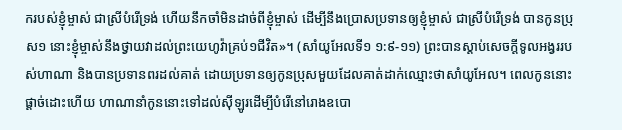ករបស់ខ្ញុំម្ចាស់ ជាស្រីបំរើទ្រង់ ហើយនឹកចាំមិនដាច់ពីខ្ញុំម្ចាស់ ដើម្បីនឹងប្រោសប្រទានឲ្យខ្ញុំម្ចាស់ ជាស្រីបំរើទ្រង់ បានកូនប្រុស១ នោះខ្ញុំម្ចាស់នឹងថ្វាយវាដល់ព្រះយេហូវ៉ាគ្រប់១ជីវិត»។ (សាំយូអែលទី១ ១:៩-១១) ព្រះបានស្ដាប់សេចក្ដីទូលអង្វររបស់ហាណា និងបានប្រទានពរដល់គាត់ ដោយប្រទានឲ្យកូនប្រុសមួយដែលគាត់ដាក់ឈ្មោះថាសាំយូអែល។ ពេលកូននោះផ្ដាច់ដោះហើយ ហាណានាំកូននោះទៅដល់ស៊ីឡូរដើម្បីបំរើនៅរោងឧបោ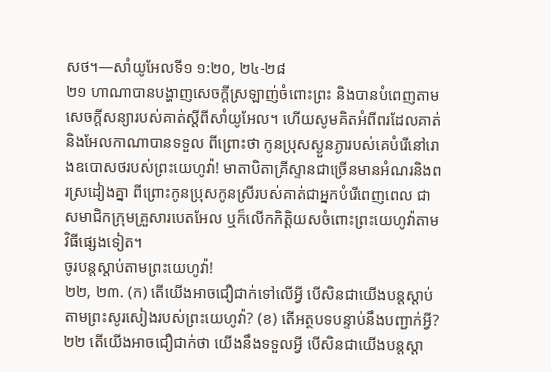សថ។—សាំយូអែលទី១ ១:២០, ២៤-២៨
២១ ហាណាបានបង្ហាញសេចក្ដីស្រឡាញ់ចំពោះព្រះ និងបានបំពេញតាមសេចក្ដីសន្យារបស់គាត់ស្តីពីសាំយូអែល។ ហើយសូមគិតអំពីពរដែលគាត់និងអែលកាណាបានទទួល ពីព្រោះថា កូនប្រុសស្ងួនភ្ងារបស់គេបំរើនៅរោងឧបោសថរបស់ព្រះយេហូវ៉ា! មាតាបិតាគ្រីស្ទានជាច្រើនមានអំណរនិងពរស្រដៀងគ្នា ពីព្រោះកូនប្រុសកូនស្រីរបស់គាត់ជាអ្នកបំរើពេញពេល ជាសមាជិកក្រុមគ្រួសារបេតអែល ឬក៏លើកកិត្ដិយសចំពោះព្រះយេហូវ៉ាតាមវិធីផ្សេងទៀត។
ចូរបន្តស្ដាប់តាមព្រះយេហូវ៉ា!
២២, ២៣. (ក) តើយើងអាចជឿជាក់ទៅលើអ្វី បើសិនជាយើងបន្តស្ដាប់តាមព្រះសូរសៀងរបស់ព្រះយេហូវ៉ា? (ខ) តើអត្ថបទបន្ទាប់នឹងបញ្ជាក់អ្វី?
២២ តើយើងអាចជឿជាក់ថា យើងនឹងទទួលអ្វី បើសិនជាយើងបន្តស្ដា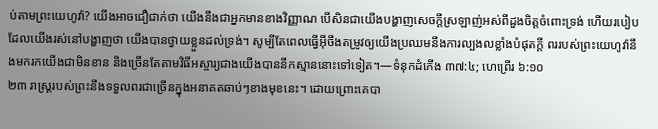ប់តាមព្រះយេហូវ៉ា? យើងអាចជឿជាក់ថា យើងនឹងជាអ្នកមានខាងវិញ្ញាណ បើសិនជាយើងបង្ហាញសេចក្ដីស្រឡាញ់អស់ពីដួងចិត្តចំពោះទ្រង់ ហើយរបៀបដែលយើងរស់នៅបង្ហាញថា យើងបានថ្វាយខ្លួនដល់ទ្រង់។ សូម្បីតែពេលធ្វើអ៊ីចឹងតម្រូវឲ្យយើងប្រឈមនឹងការល្បងលខ្លាំងបំផុតក្ដី ពររបស់ព្រះយេហូវ៉ានឹងមករកយើងជាមិនខាន និងច្រើនតែតាមវិធីអស្ចារ្យជាងយើងបាននឹកស្មាននោះទៅទៀត។—ទំនុកដំកើង ៣៧:៤; ហេព្រើរ ៦:១០
២៣ រាស្ត្ររបស់ព្រះនឹងទទួលពរជាច្រើនក្នុងអនាគតឆាប់ៗខាងមុខនេះ។ ដោយព្រោះគេបា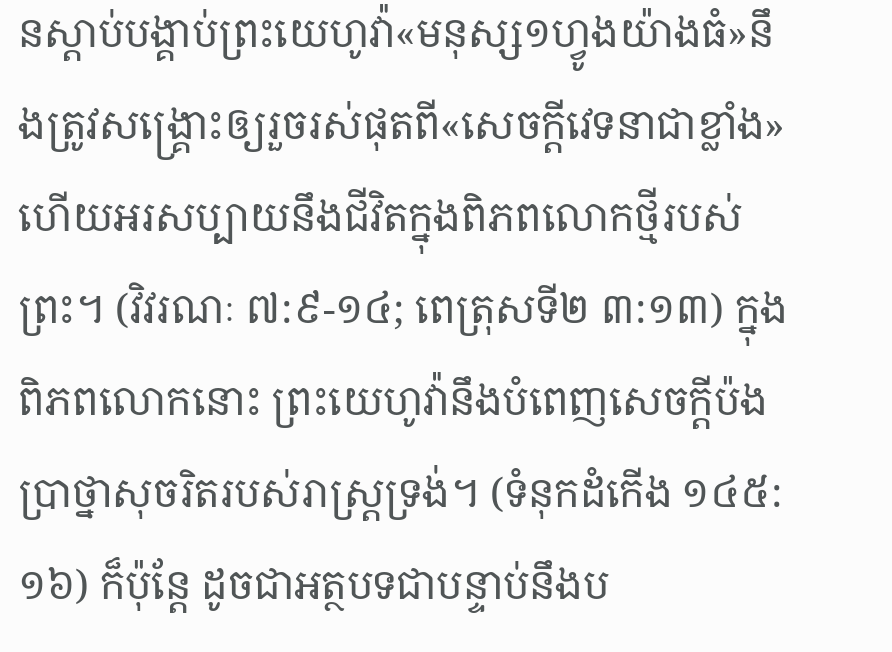នស្ដាប់បង្គាប់ព្រះយេហូវ៉ា«មនុស្ស១ហ្វូងយ៉ាងធំ»នឹងត្រូវសង្គ្រោះឲ្យរួចរស់ផុតពី«សេចក្ដីវេទនាជាខ្លាំង» ហើយអរសប្បាយនឹងជីវិតក្នុងពិភពលោកថ្មីរបស់ព្រះ។ (វិវរណៈ ៧:៩-១៤; ពេត្រុសទី២ ៣:១៣) ក្នុងពិភពលោកនោះ ព្រះយេហូវ៉ានឹងបំពេញសេចក្ដីប៉ងប្រាថ្នាសុចរិតរបស់រាស្ត្រទ្រង់។ (ទំនុកដំកើង ១៤៥:១៦) ក៏ប៉ុន្តែ ដូចជាអត្ថបទជាបន្ទាប់នឹងប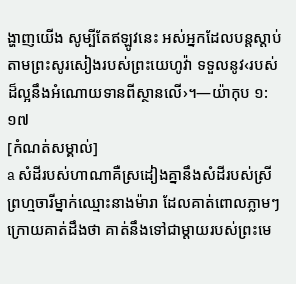ង្ហាញយើង សូម្បីតែឥឡូវនេះ អស់អ្នកដែលបន្តស្ដាប់តាមព្រះសូរសៀងរបស់ព្រះយេហូវ៉ា ទទួលនូវ‹របស់ដ៏ល្អនឹងអំណោយទានពីស្ថានលើ›។—យ៉ាកុប ១:១៧
[កំណត់សម្គាល់]
a សំដីរបស់ហាណាគឺស្រដៀងគ្នានឹងសំដីរបស់ស្រីព្រហ្មចារីម្នាក់ឈ្មោះនាងម៉ារា ដែលគាត់ពោលភ្លាមៗក្រោយគាត់ដឹងថា គាត់នឹងទៅជាម្ដាយរបស់ព្រះមេ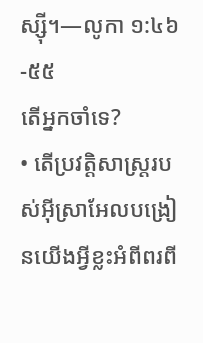ស្ស៊ី។—លូកា ១:៤៦-៥៥
តើអ្នកចាំទេ?
• តើប្រវត្ដិសាស្ត្ររបស់អ៊ីស្រាអែលបង្រៀនយើងអ្វីខ្លះអំពីពរពី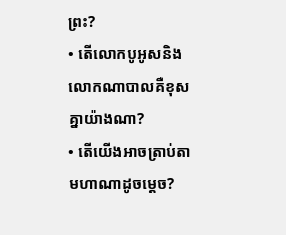ព្រះ?
• តើលោកបូអូសនិងលោកណាបាលគឺខុសគ្នាយ៉ាងណា?
• តើយើងអាចត្រាប់តាមហាណាដូចម្ដេច?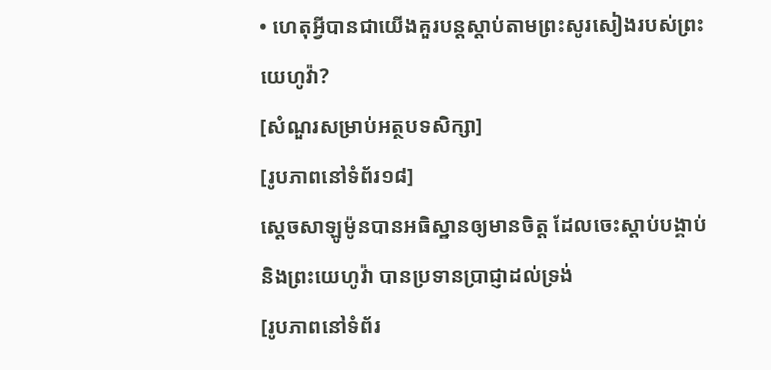• ហេតុអ្វីបានជាយើងគួរបន្តស្ដាប់តាមព្រះសូរសៀងរបស់ព្រះយេហូវ៉ា?
[សំណួរសម្រាប់អត្ថបទសិក្សា]
[រូបភាពនៅទំព័រ១៨]
ស្តេចសាឡូម៉ូនបានអធិស្ឋានឲ្យមានចិត្ត ដែលចេះស្ដាប់បង្គាប់និងព្រះយេហូវ៉ា បានប្រទានប្រាជ្ញាដល់ទ្រង់
[រូបភាពនៅទំព័រ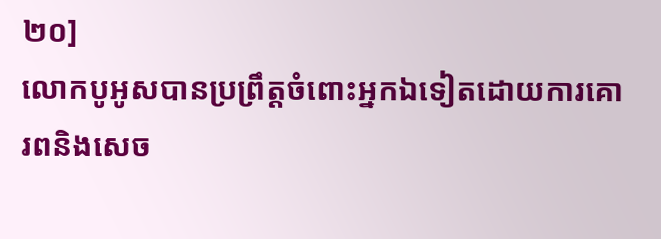២០]
លោកបូអូសបានប្រព្រឹត្តចំពោះអ្នកឯទៀតដោយការគោរពនិងសេច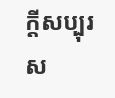ក្ដីសប្បុរស